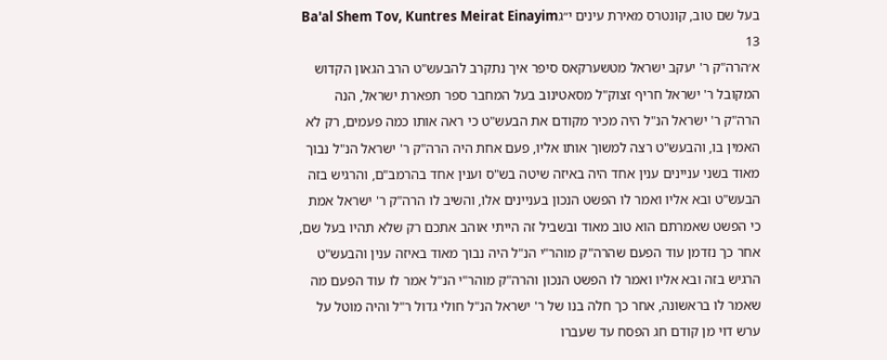בעל שם טוב, קונטרס מאירת עינים י״גBa'al Shem Tov, Kuntres Meirat Einayim 13
א׳הרה"ק ר' יעקב ישראל מטשערקאס סיפר איך נתקרב להבעש"ט הרב הגאון הקדוש המקובל ר' ישראל חריף זצוק"ל מסאטינוב בעל המחבר ספר תפארת ישראל, הנה הרה"ק ר' ישראל הנ"ל היה מכיר מקודם את הבעש"ט כי ראה אותו כמה פעמים, רק לא האמין בו, והבעש"ט רצה למשוך אותו אליו, פעם אחת היה הרה"ק ר' ישראל הנ"ל נבוך מאוד בשני עניינים ענין אחד היה באיזה שיטה בש"ס וענין אחד בהרמב"ם, והרגיש בזה הבעש"ט ובא אליו ואמר לו הפשט הנכון בעניינים אלו, והשיב לו הרה"ק ר' ישראל אמת כי הפשט שאמרתם הוא טוב מאוד ובשביל זה הייתי אוהב אתכם רק שלא תהיו בעל שם, אחר כך נזדמן עוד הפעם שהרה"ק מוהר"י הנ"ל היה נבוך מאוד באיזה ענין והבעש"ט הרגיש בזה ובא אליו ואמר לו הפשט הנכון והרה"ק מוהר"י הנ"ל אמר לו עוד הפעם מה שאמר לו בראשונה, אחר כך חלה בנו של ר' ישראל הנ"ל חולי גדול ר"ל והיה מוטל על ערש דוי מן קודם חג הפסח עד שעברו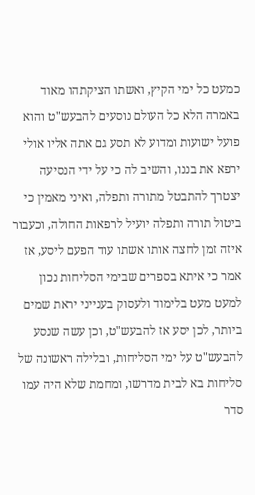כמעט כל ימי הקיץ, ואשתו הציקתהו מאוד באמרה הלא כל העולם נוסעים להבעש"ט והוא פועל ישועות ומדוע לא תסע גם אתה אליו אולי ירפא את בננו, והשיב לה כי על ידי הנסיעה יצטרך להתבטל מתורה ותפלה, ואיני מאמין כי ביטול תורה ותפלה יועיל לרפאות החולה, וכעבור איזה זמן לחצה אותו אשתו עוד הפעם ליסע, אז אמר כי איתא בספרים שבימי הסליחות נכון למעט מעט בלימוד ולעסוק בענייני יראת שמים ביותר, לכן יסע אז להבעש"ט, וכן עשה שנסע להבעש"ט על ימי הסליחות, ובלילה ראשונה של סליחות בא לבית מדרשו, ומחמת שלא היה עמו סדר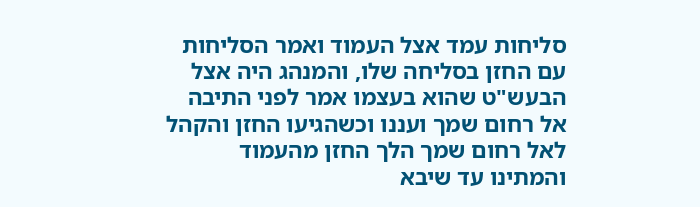סליחות עמד אצל העמוד ואמר הסליחות עם החזן בסליחה שלו, והמנהג היה אצל הבעש"ט שהוא בעצמו אמר לפני התיבה אל רחום שמך ועננו וכשהגיעו החזן והקהל לאל רחום שמך הלך החזן מהעמוד והמתינו עד שיבא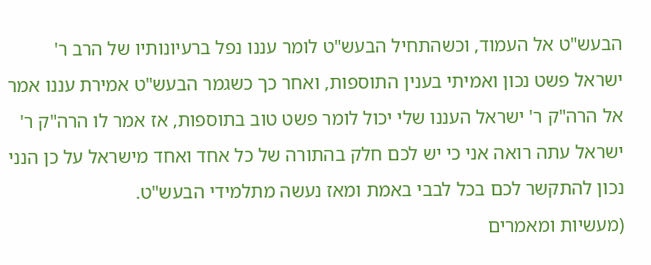הבעש"ט אל העמוד, וכשהתחיל הבעש"ט לומר עננו נפל ברעיונותיו של הרב ר' ישראל פשט נכון ואמיתי בענין התוספות, ואחר כך כשגמר הבעש"ט אמירת עננו אמר אל הרה"ק ר' ישראל העננו שלי יכול לומר פשט טוב בתוספות, אז אמר לו הרה"ק ר' ישראל עתה רואה אני כי יש לכם חלק בהתורה של כל אחד ואחד מישראל על כן הנני נכון להתקשר לכם בכל לבבי באמת ומאז נעשה מתלמידי הבעש"ט.
(מעשיות ומאמרים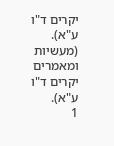יקרים ד"ו ע"א).
(מעשיות ומאמרים יקרים ד"ו ע"א).
1